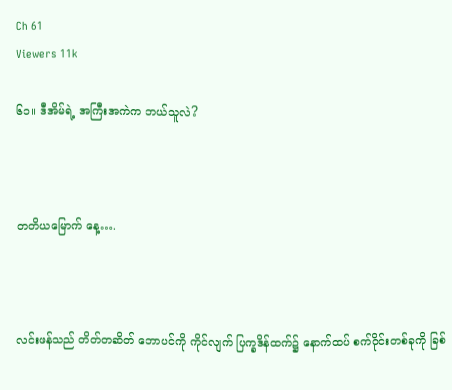Ch 61
Viewers 11k

၆၁။ ဒီအိမ်ရဲ့ အကြီးအကဲက ဘယ်သူလဲ?



တတိယမြောက် နေ့….



လင်းဖန်သည် တိတ်တဆိတ် ဘောပင်ကို ကိုင်လျက် ပြက္ခဒိန်ထက်၌ နောက်ထပ် စက်ဝိုင်းတစ်ခုကို ခြစ်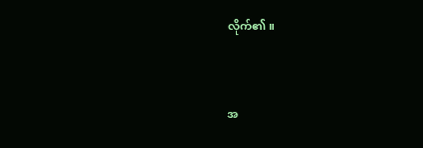လိုက်၏။



အ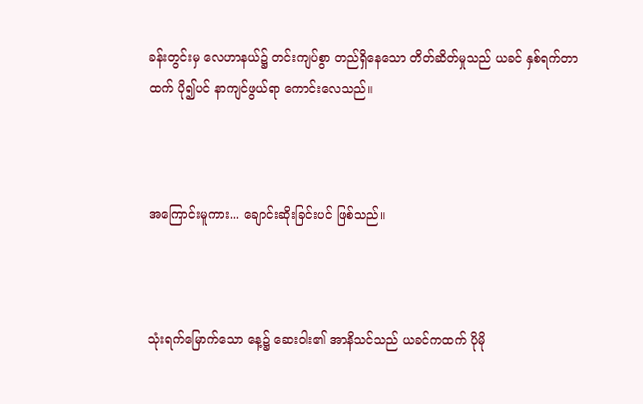ခန်းတွင်းမှ လေဟာနယ်၌ တင်းကျပ်စွာ တည်ရှိနေသော တိတ်ဆိတ်မှုသည် ယခင် နှစ်ရက်တာထက် ပို၍ပင် နာကျင်ဖွယ်ရာ ကောင်းလေသည်။



အကြောင်းမူကား... ချောင်းဆိုးခြင်းပင် ဖြစ်သည်။



သုံးရက်မြောက်သော နေ့၌ ဆေးဝါး၏ အာနိသင်သည် ယခင်ကထက် ပိုမို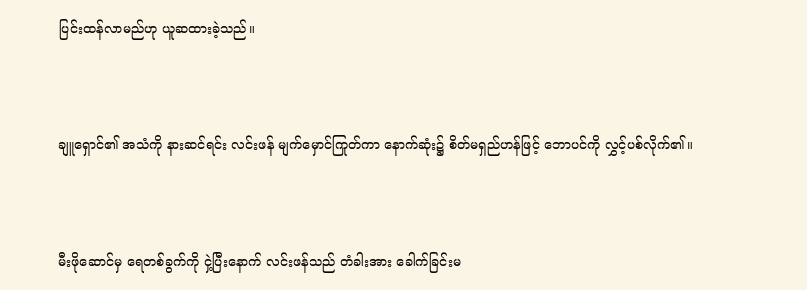ပြင်းထန်လာမည်ဟု ယူဆထားခဲ့သည်။



ချူရှောင်၏ အသံကို နားဆင်ရင်း လင်းဖန် မျက်မှောင်ကြုတ်ကာ နောက်ဆုံး၌ စိတ်မရှည်ဟန်ဖြင့် ဘောပင်ကို လွှင့်ပစ်လိုက်၏။



မီးဖိုဆောင်မှ ရေတစ်ခွက်ကို ငှဲ့ပြီးနောက် လင်းဖန်သည် တံခါးအား ခေါက်ခြင်းမ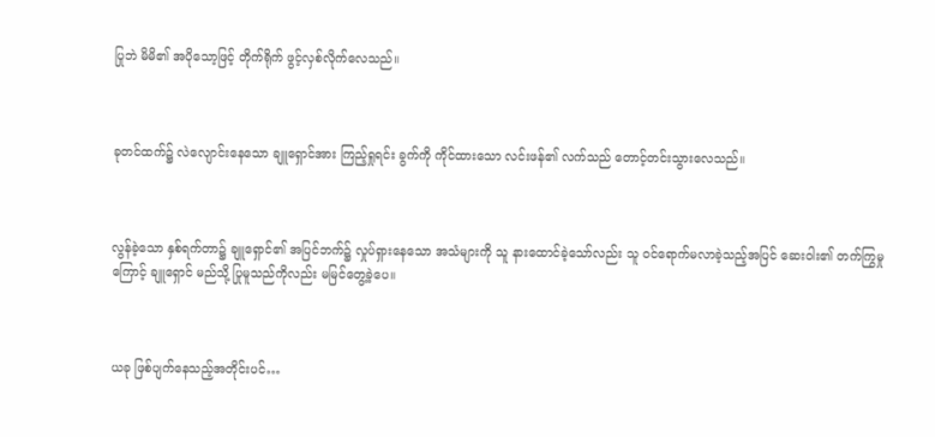ပြုဘဲ မိမိ၏ အပိုသော့ဖြင့် တိုက်ရိုက် ဖွင့်လှစ်လိုက်လေသည်။



ခုတင်ထက်၌ လဲလျောင်းနေသော ချူရှောင်အား ကြည့်ရှုရင်း ခွက်ကို ကိုင်ထားသော လင်းဖန်၏ လက်သည် တောင့်တင်းသွားလေသည်။



လွန်ခဲ့သော နှစ်ရက်တာ၌ ချူရှောင်၏ အပြင်ဘက်၌ လှုပ်ရှားနေသော အသံများကို သူ နားထောင်ခဲ့သော်လည်း သူ ဝင်ရောက်မလာခဲ့သည့်အပြင် ဆေးဝါး၏ တက်ကြွမှုကြောင့် ချူရှောင် မည်သို့ ပြုမူသည်ကိုလည်း မမြင်တွေ့ခဲ့ပေ။



ယခု ဖြစ်ပျက်နေသည့်အတိုင်းပင်…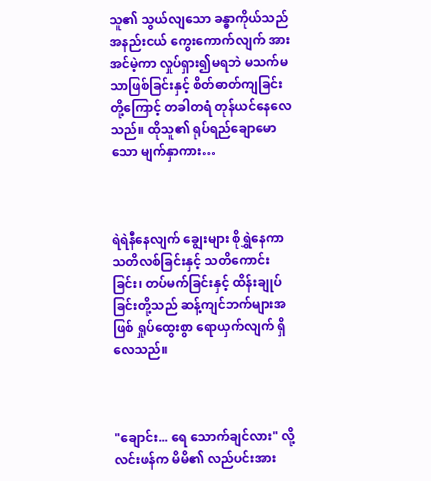သူ၏ သွယ်လျသော ခန္ဓာကိုယ်သည် အနည်းငယ် ကွေးကောက်လျက် အားအင်မဲ့ကာ လှုပ်ရှား၍မရဘဲ မသက်မသာဖြစ်ခြင်းနှင့် စိတ်ဓာတ်ကျခြင်းတို့ကြောင့် တခါတရံ တုန်ယင်နေလေသည်။ ထိုသူ၏ ရုပ်ရည်ချောမောသော မျက်နှာကား…



ရဲရဲနီနေလျက် ချွေးများ စိုရွှဲနေကာ သတိလစ်ခြင်းနှင့် သတိကောင်းခြင်း၊ တပ်မက်ခြင်းနှင့် ထိန်းချုပ်ခြင်းတို့သည် ဆန့်ကျင်ဘက်များအဖြစ် ရှုပ်ထွေးစွာ ရောယှက်လျက် ရှိလေသည်။



"ချောင်း... ရေ သောက်ချင်လား" လို့ လင်းဖန်က မိမိ၏ လည်ပင်းအား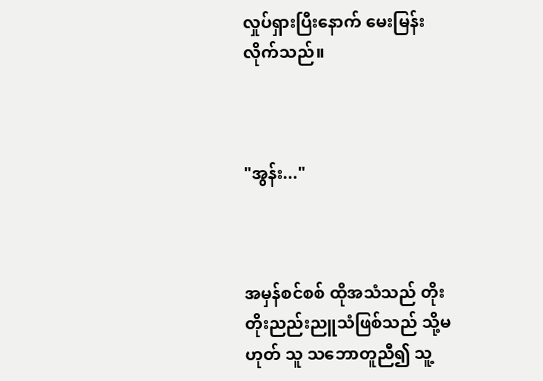လှုပ်ရှားပြီးနောက် မေးမြန်းလိုက်သည်။



"အွန်း..."



အမှန်စင်စစ် ထိုအသံသည် တိုးတိုးညည်းညူသံဖြစ်သည် သို့မဟုတ် သူ သဘောတူညီ၍ သူ့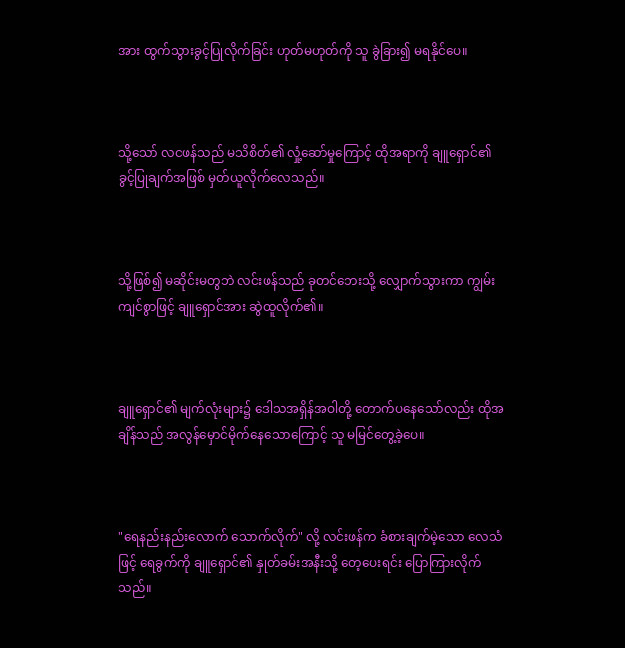အား ထွက်သွားခွင့်ပြုလိုက်ခြင်း ဟုတ်မဟုတ်ကို သူ ခွဲခြား၍ မရနိုင်ပေ။



သို့သော် လငဖန်သည် မသိစိတ်၏ လှုံ့ဆော်မှုကြောင့် ထိုအရာကို ချူရှောင်၏ ခွင့်ပြုချက်အဖြစ် မှတ်ယူလိုက်လေသည်။



သို့ဖြစ်၍ မဆိုင်းမတွဘဲ လင်းဖန်သည် ခုတင်ဘေးသို့ လျှောက်သွားကာ ကျွမ်းကျင်စွာဖြင့် ချူရှောင်အား ဆွဲထူလိုက်၏။



ချူရှောင်၏ မျက်လုံးများ၌ ဒေါသအရှိန်အဝါတို့ တောက်ပနေသော်လည်း ထိုအချိန်သည် အလွန်မှောင်မိုက်နေသောကြောင့် သူ မမြင်တွေ့ခဲ့ပေ။



"ရေနည်းနည်းလောက် သောက်လိုက်" လို့ လင်းဖန်က ခံစားချက်မဲ့သော လေသံဖြင့် ရေခွက်ကို ချူရှောင်၏ နှုတ်ခမ်းအနီးသို့ တေ့ပေးရင်း ပြောကြားလိုက်သည်။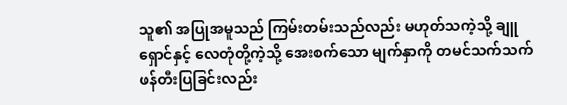သူ၏ အပြုအမူသည် ကြမ်းတမ်းသည်လည်း မဟုတ်သကဲ့သို့ ချူရှောင်နှင့် လေတုံတို့ကဲ့သို့ အေးစက်သော မျက်နှာကို တမင်သက်သက် ဖန်တီးပြခြင်းလည်း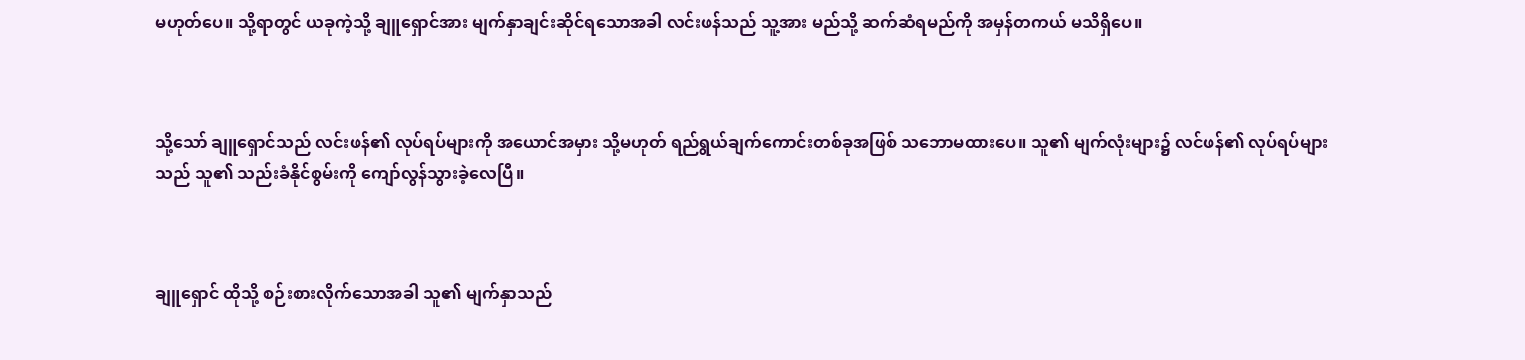မဟုတ်ပေ။ သို့ရာတွင် ယခုကဲ့သို့ ချူရှောင်အား မျက်နှာချင်းဆိုင်ရသောအခါ လင်းဖန်သည် သူ့အား မည်သို့ ဆက်ဆံရမည်ကို အမှန်တကယ် မသိရှိပေ။



သို့သော် ချူရှောင်သည် လင်းဖန်၏ လုပ်ရပ်များကို အယောင်အမှား သို့မဟုတ် ရည်ရွယ်ချက်ကောင်းတစ်ခုအဖြစ် သဘောမထားပေ။ သူ၏ မျက်လုံးများ၌ လင်ဖန်၏ လုပ်ရပ်များသည် သူ၏ သည်းခံနိုင်စွမ်းကို ကျော်လွန်သွားခဲ့လေပြီ။



ချူရှောင် ထိုသို့ စဉ်းစားလိုက်သောအခါ သူ၏ မျက်နှာသည်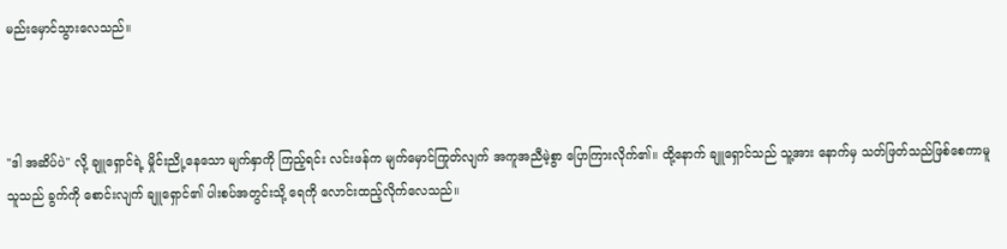မည်းမှောင်သွားလေသည်။



"ဒါ အဆိပ်ပဲ" လို့ ချူရှောင်ရဲ့ မှိုင်းညို့နေသော မျက်နှာကို ကြည့်ရင်း လင်းဖန်က မျက်မှောင်ကြုတ်လျက် အကူအညီမဲ့စွာ ပြောကြားလိုက်၏။ ထို့နောက် ချူရှောင်သည် သူ့အား နောက်မှ သတ်ဖြတ်သည်ဖြစ်စေကာမူ သူသည် ခွက်ကို စောင်းလျက် ချူရှောင်၏ ပါးစပ်အတွင်းသို့ ရေကို လောင်းထည့်လိုက်လေသည်။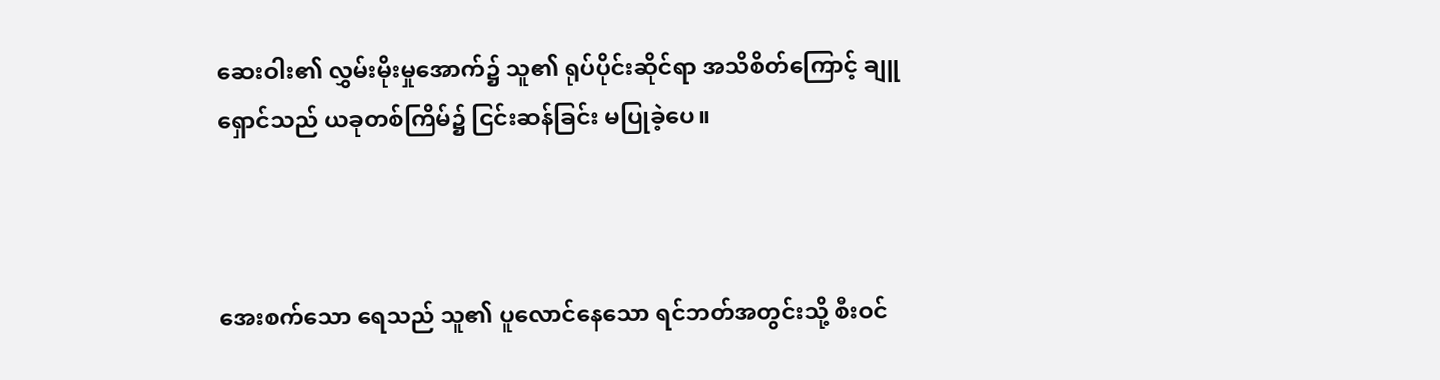ဆေးဝါး၏ လွှမ်းမိုးမှုအောက်၌ သူ၏ ရုပ်ပိုင်းဆိုင်ရာ အသိစိတ်ကြောင့် ချူရှောင်သည် ယခုတစ်ကြိမ်၌ ငြင်းဆန်ခြင်း မပြုခဲ့ပေ။



အေးစက်သော ရေသည် သူ၏ ပူလောင်နေသော ရင်ဘတ်အတွင်းသို့ စီးဝင်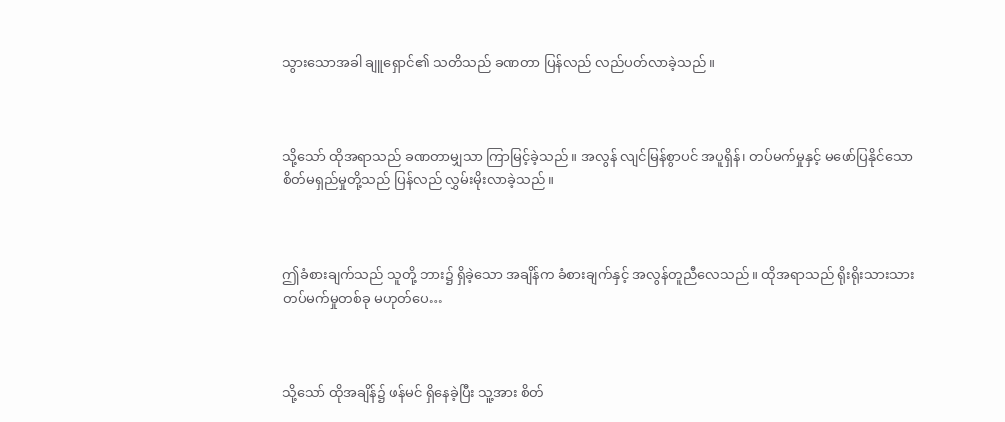သွားသောအခါ ချူရှောင်၏ သတိသည် ခဏတာ ပြန်လည် လည်ပတ်လာခဲ့သည်။



သို့သော် ထိုအရာသည် ခဏတာမျှသာ ကြာမြင့်ခဲ့သည်။ အလွန် လျင်မြန်စွာပင် အပူရှိန်၊ တပ်မက်မှုနှင့် မဖော်ပြနိုင်သော စိတ်မရှည်မှုတို့သည် ပြန်လည် လွှမ်းမိုးလာခဲ့သည်။



ဤခံစားချက်သည် သူတို့ ဘား၌ ရှိခဲ့သော အချိန်က ခံစားချက်နှင့် အလွန်တူညီလေသည်။ ထိုအရာသည် ရိုးရိုးသားသား တပ်မက်မှုတစ်ခု မဟုတ်ပေ…



သို့သော် ထိုအချိန်၌ ဖန်မင် ရှိနေခဲ့ပြီး သူ့အား စိတ်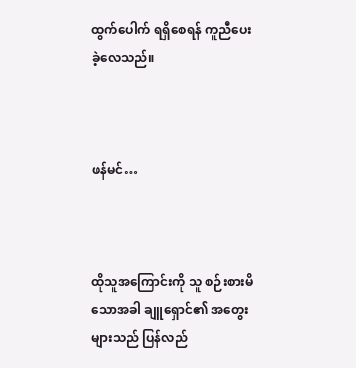ထွက်ပေါက် ရရှိစေရန် ကူညီပေးခဲ့လေသည်။



ဖန်မင်…



ထိုသူအကြောင်းကို သူ စဉ်းစားမိသောအခါ ချူရှောင်၏ အတွေးများသည် ပြန်လည်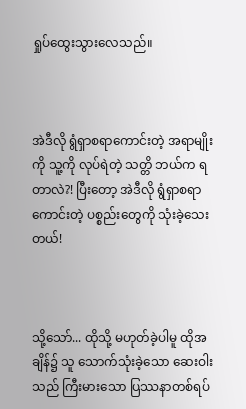ရှုပ်ထွေးသွားလေသည်။



အဲဒီလို ရွံရှာစရာကောင်းတဲ့ အရာမျိုးကို သူ့ကို လုပ်ရဲတဲ့ သတ္တိ ဘယ်က ရတာလဲ?! ပြီးတော့ အဲဒီလို ရွံရှာစရာကောင်းတဲ့ ပစ္စည်းတွေကို သုံးခဲ့သေးတယ်!



သို့သော်... ထိုသို့ မဟုတ်ခဲ့ပါမူ ထိုအချိန်၌ သူ သောက်သုံးခဲ့သော ဆေးဝါးသည် ကြီးမားသော ပြဿနာတစ်ရပ်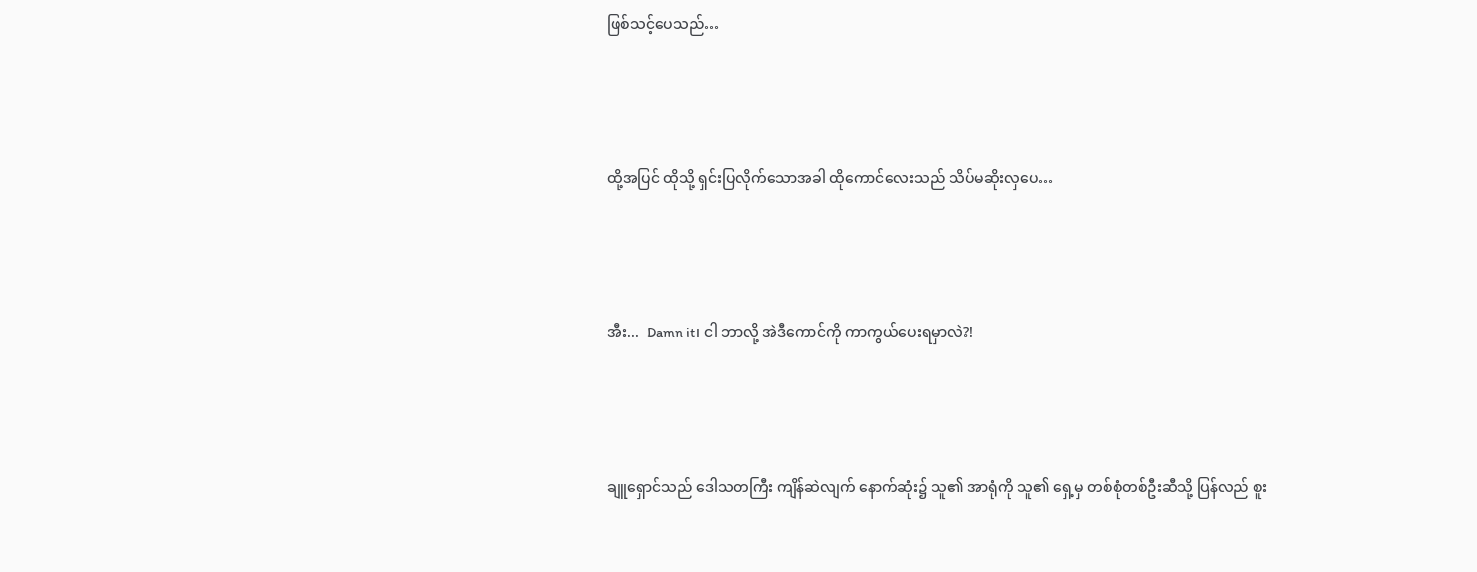ဖြစ်သင့်ပေသည်…



ထို့အပြင် ထိုသို့ ရှင်းပြလိုက်သောအခါ ထိုကောင်လေးသည် သိပ်မဆိုးလှပေ…



အီး...  Damn it၊ ငါ ဘာလို့ အဲဒီကောင်ကို ကာကွယ်ပေးရမှာလဲ?!



ချူရှောင်သည် ဒေါသတကြီး ကျိန်ဆဲလျက် နောက်ဆုံး၌ သူ၏ အာရုံကို သူ၏ ရှေ့မှ တစ်စုံတစ်ဦးဆီသို့ ပြန်လည် စူး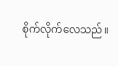စိုက်လိုက်လေသည်။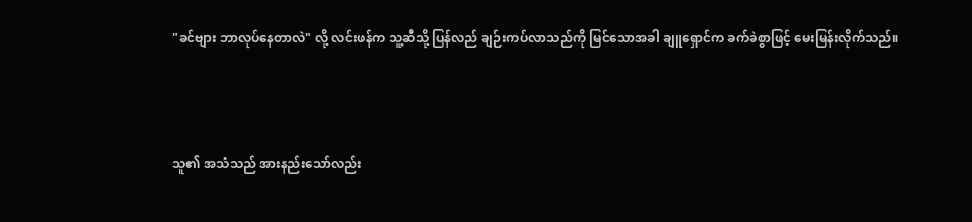"ခင်ဗျား ဘာလုပ်နေတာလဲ" လို့ လင်းဖန်က သူ့ဆီသို့ ပြန်လည် ချဉ်းကပ်လာသည်ကို မြင်သောအခါ ချူရှောင်က ခက်ခဲစွာဖြင့် မေးမြန်းလိုက်သည်။



သူ၏ အသံသည် အားနည်းသော်လည်း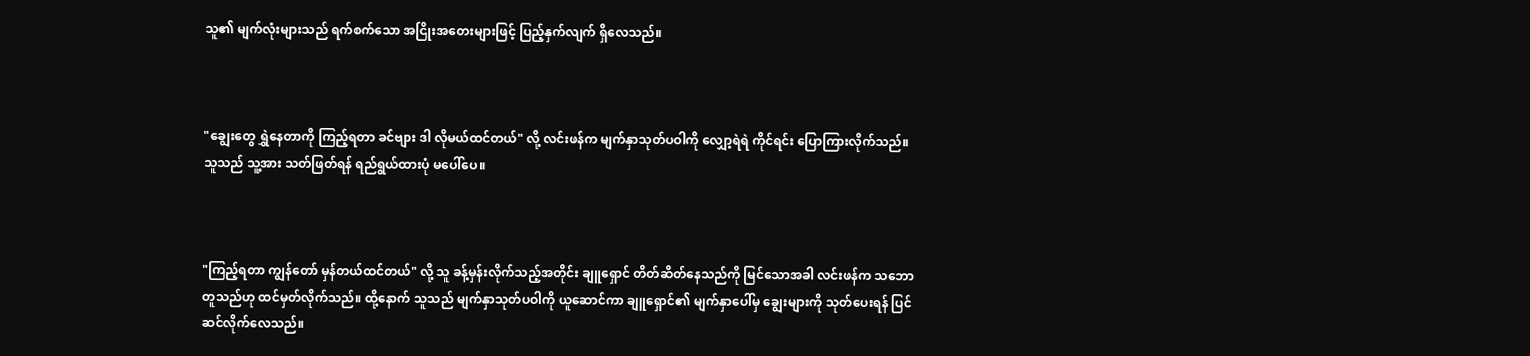သူ၏ မျက်လုံးများသည် ရက်စက်သော အငြိုးအတေးများဖြင့် ပြည့်နှက်လျက် ရှိလေသည်။



"ချွေးတွေ ရွှဲနေတာကို ကြည့်ရတာ ခင်ဗျား ဒါ လိုမယ်ထင်တယ်" လို့ လင်းဖန်က မျက်နှာသုတ်ပဝါကို လျှော့ရဲရဲ ကိုင်ရင်း ပြောကြားလိုက်သည်။ သူသည် သူ့အား သတ်ဖြတ်ရန် ရည်ရွယ်ထားပုံ မပေါ်ပေ။



"ကြည့်ရတာ ကျွန်တော် မှန်တယ်ထင်တယ်" လို့ သူ ခန့်မှန်းလိုက်သည့်အတိုင်း ချူရှောင် တိတ်ဆိတ်နေသည်ကို မြင်သောအခါ လင်းဖန်က သဘောတူသည်ဟု ထင်မှတ်လိုက်သည်။ ထို့နောက် သူသည် မျက်နှာသုတ်ပဝါကို ယူဆောင်ကာ ချူရှောင်၏ မျက်နှာပေါ်မှ ချွေးများကို သုတ်ပေးရန် ပြင်ဆင်လိုက်လေသည်။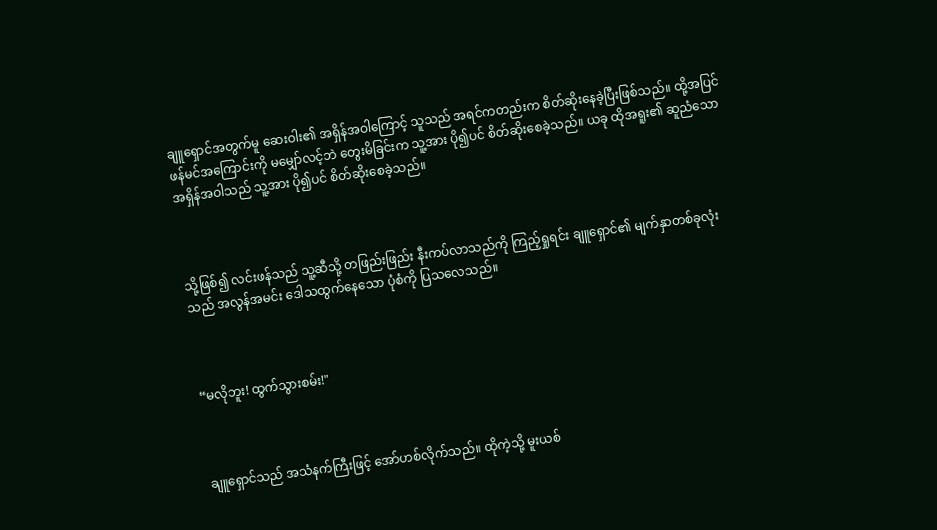ချူရှောင်အတွက်မူ ဆေးဝါး၏ အရှိန်အဝါကြောင့် သူသည် အရင်ကတည်းက စိတ်ဆိုးနေခဲ့ပြီးဖြစ်သည်။ ထို့အပြင် ဖန်မင်အကြောင်းကို မမျှော်လင့်ဘဲ တွေးမိခြင်းက သူ့အား ပို၍ပင် စိတ်ဆိုးစေခဲ့သည်။ ယခု ထိုအရူး၏ ဆူညံသော အရှိန်အဝါသည် သူ့အား ပို၍ပင် စိတ်ဆိုးစေခဲ့သည်။



သို့ဖြစ်၍ လင်းဖန်သည် သူ့ဆီသို့ တဖြည်းဖြည်း နီးကပ်လာသည်ကို ကြည့်ရှုရင်း ချူရှောင်၏ မျက်နှာတစ်ခုလုံးသည် အလွန်အမင်း ဒေါသထွက်နေသော ပုံစံကို ပြသလေသည်။



“မလိုဘူး! ထွက်သွားစမ်း!"



ချူရှောင်သည် အသံနက်ကြီးဖြင့် အော်ဟစ်လိုက်သည်။ ထိုကဲ့သို့ မူးယစ်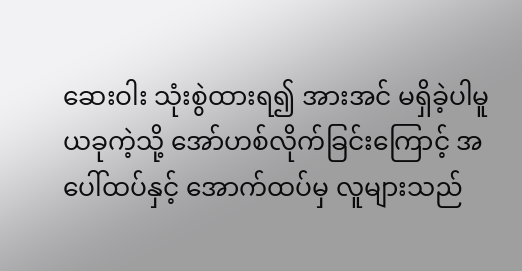ဆေးဝါး သုံးစွဲထားရ၍ အားအင် မရှိခဲ့ပါမူ ယခုကဲ့သို့ အော်ဟစ်လိုက်ခြင်းကြောင့် အပေါ်ထပ်နှင့် အောက်ထပ်မှ လူများသည်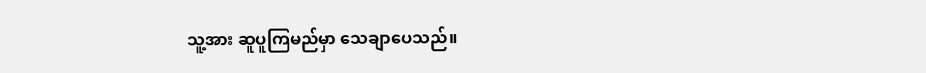သူ့အား ဆူပူကြမည်မှာ သေချာပေသည်။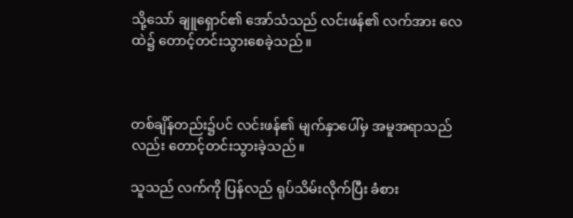သို့သော် ချူရှောင်၏ အော်သံသည် လင်းဖန်၏ လက်အား လေထဲ၌ တောင့်တင်းသွားစေခဲ့သည်။



တစ်ချိန်တည်း၌ပင် လင်းဖန်၏ မျက်နှာပေါ်မှ အမူအရာသည်လည်း တောင့်တင်းသွားခဲ့သည်။

သူသည် လက်ကို ပြန်လည် ရုပ်သိမ်းလိုက်ပြီး ခံစား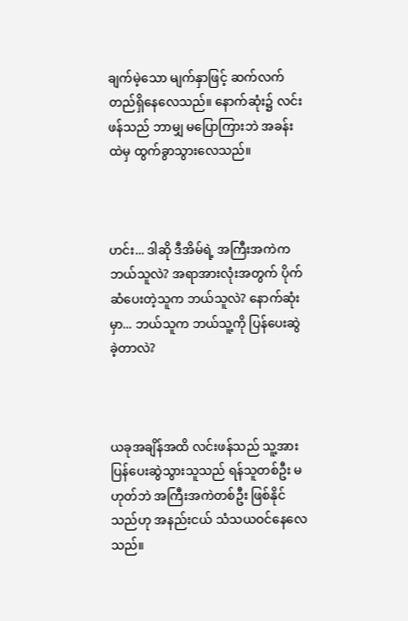ချက်မဲ့သော မျက်နှာဖြင့် ဆက်လက် တည်ရှိနေလေသည်။ နောက်ဆုံး၌ လင်းဖန်သည် ဘာမျှ မပြောကြားဘဲ အခန်းထဲမှ ထွက်ခွာသွားလေသည်။



ဟင်း... ဒါဆို ဒီအိမ်ရဲ့ အကြီးအကဲက ဘယ်သူလဲ? အရာအားလုံးအတွက် ပိုက်ဆံပေးတဲ့သူက ဘယ်သူလဲ? နောက်ဆုံးမှာ... ဘယ်သူက ဘယ်သူ့ကို ပြန်ပေးဆွဲခဲ့တာလဲ?



ယခုအချိန်အထိ လင်းဖန်သည် သူ့အား ပြန်ပေးဆွဲသွားသူသည် ရန်သူတစ်ဦး မဟုတ်ဘဲ အကြီးအကဲတစ်ဦး ဖြစ်နိုင်သည်ဟု အနည်းငယ် သံသယဝင်နေလေသည်။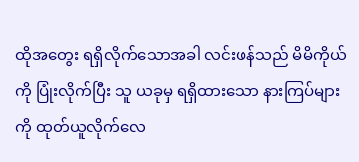ထိုအတွေး ရရှိလိုက်သောအခါ လင်းဖန်သည် မိမိကိုယ်ကို ပြုံးလိုက်ပြီး သူ ယခုမှ ရရှိထားသော နားကြပ်များကို ထုတ်ယူလိုက်လေ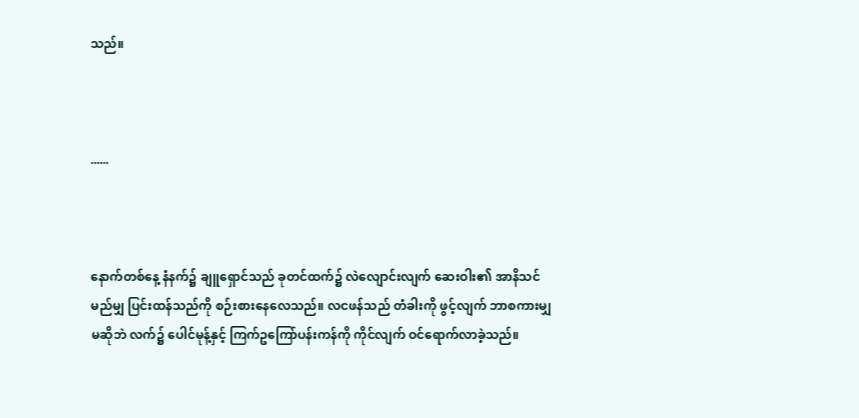သည်။



......



နောက်တစ်နေ့ နံနက်၌ ချူရှောင်သည် ခုတင်ထက်၌ လဲလျောင်းလျက် ဆေးဝါး၏ အာနိသင် မည်မျှ ပြင်းထန်သည်ကို စဉ်းစားနေလေသည်။ လငဖန်သည် တံခါးကို ဖွင့်လျက် ဘာစကားမျှ မဆိုဘဲ လက်၌ ပေါင်မုန့်နှင့် ကြက်ဥကြော်ပန်းကန်ကို ကိုင်လျက် ဝင်ရောက်လာခဲ့သည်။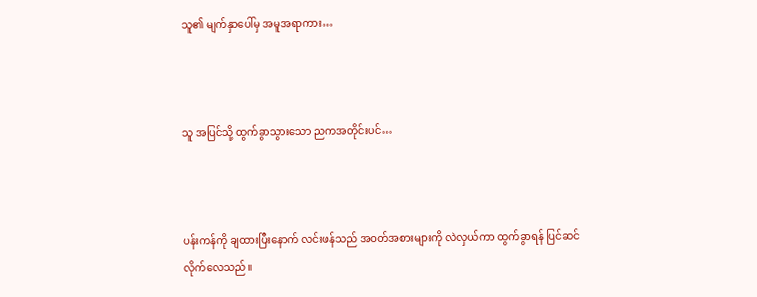သူ၏ မျက်နှာပေါ်မှ အမူအရာကား…



သူ အပြင်သို့ ထွက်ခွာသွားသော ညကအတိုင်းပင်…



ပန်းကန်ကို ချထားပြီးနောက် လင်းဖန်သည် အဝတ်အစားများကို လဲလှယ်ကာ ထွက်ခွာရန် ပြင်ဆင်လိုက်လေသည်။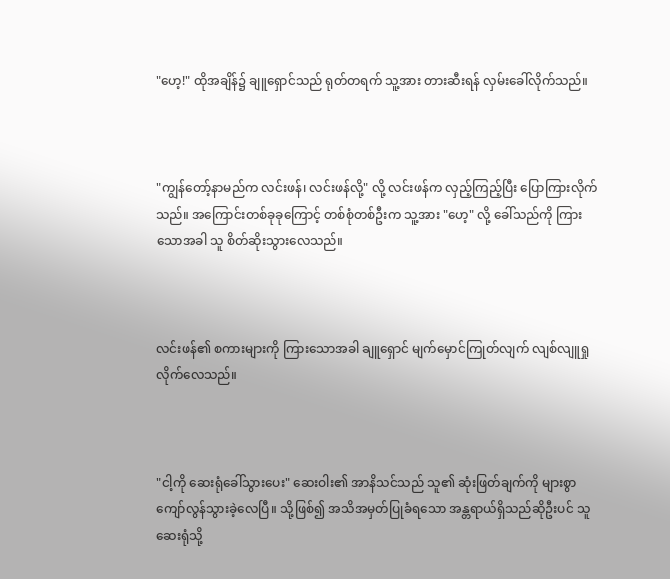"ဟေ့!" ထိုအချိန်၌ ချူရှောင်သည် ရုတ်တရက် သူ့အား တားဆီးရန် လှမ်းခေါ်လိုက်သည်။



"ကျွန်တော့်နာမည်က လင်းဖန်၊ လင်းဖန်လို့" လို့ လင်းဖန်က လှည့်ကြည့်ပြီး ပြောကြားလိုက်သည်။ အကြောင်းတစ်ခုခုကြောင့် တစ်စုံတစ်ဦးက သူ့အား "ဟေ့" လို့ ခေါ်သည်ကို ကြားသောအခါ သူ စိတ်ဆိုးသွားလေသည်။



လင်းဖန်၏ စကားများကို ကြားသောအခါ ချူရှောင် မျက်မှောင်ကြုတ်လျက် လျစ်လျူရှုလိုက်လေသည်။



"ငါ့ကို ဆေးရုံခေါ်သွားပေး" ဆေးဝါး၏ အာနိသင်သည် သူ၏ ဆုံးဖြတ်ချက်ကို များစွာ ကျော်လွန်သွားခဲ့လေပြီ။ သို့ဖြစ်၍ အသိအမှတ်ပြုခံရသော အန္တရာယ်ရှိသည်ဆိုဦးပင် သူ ဆေးရုံသို့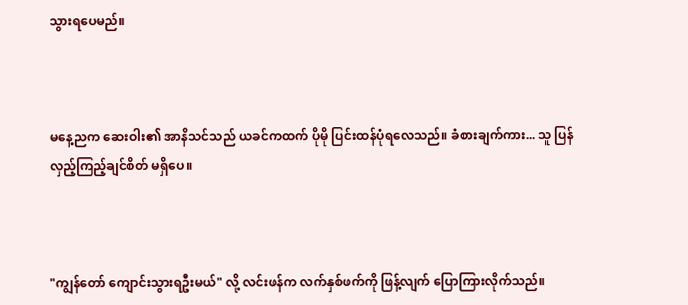သွားရပေမည်။



မနေ့ညက ဆေးဝါး၏ အာနိသင်သည် ယခင်ကထက် ပိုမို ပြင်းထန်ပုံရလေသည်။ ခံစားချက်ကား... သူ ပြန်လှည့်ကြည့်ချင်စိတ် မရှိပေ။



"ကျွန်တော် ကျောင်းသွားရဦးမယ်" လို့ လင်းဖန်က လက်နှစ်ဖက်ကို ဖြန့်လျက် ပြောကြားလိုက်သည်။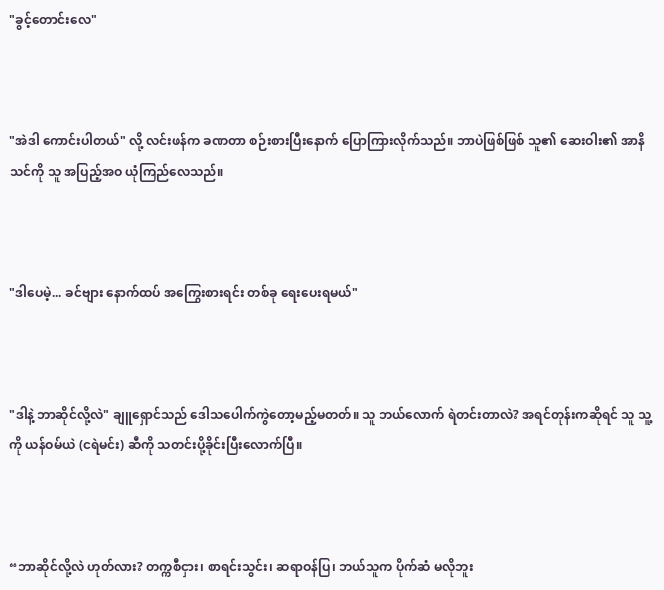"ခွင့်တောင်းလေ"



"အဲဒါ ကောင်းပါတယ်" လို့ လင်းဖန်က ခဏတာ စဉ်းစားပြီးနောက် ပြောကြားလိုက်သည်။ ဘာပဲဖြစ်ဖြစ် သူ၏ ဆေးဝါး၏ အာနိသင်ကို သူ အပြည့်အဝ ယုံကြည်လေသည်။



"ဒါပေမဲ့... ခင်ဗျား နောက်ထပ် အကြွေးစားရင်း တစ်ခု ရေးပေးရမယ်"



"ဒါနဲ့ ဘာဆိုင်လို့လဲ" ချူရှောင်သည် ဒေါသပေါက်ကွဲတော့မည့်မတတ်။ သူ ဘယ်လောက် ရဲတင်းတာလဲ? အရင်တုန်းကဆိုရင် သူ သူ့ကို ယန်ဝမ်ယဲ (ငရဲမင်း) ဆီကို သတင်းပို့ခိုင်းပြီးလောက်ပြီ။



“ဘာဆိုင်လို့လဲ ဟုတ်လား? တက္ကစီငှား၊ စာရင်းသွင်း၊ ဆရာဝန်ပြ၊ ဘယ်သူက ပိုက်ဆံ မလိုဘူး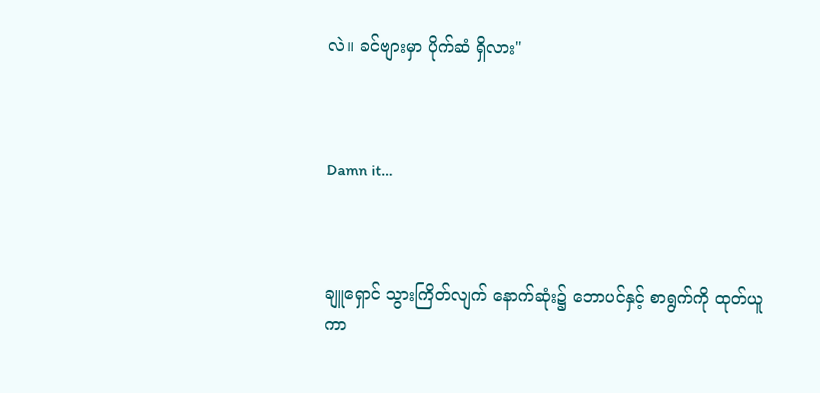လဲ။ ခင်ဗျားမှာ ပိုက်ဆံ ရှိလား"



Damn it…



ချူရှောင် သွားကြိတ်လျက် နောက်ဆုံး၌ ဘောပင်နှင့် စာရွက်ကို ထုတ်ယူကာ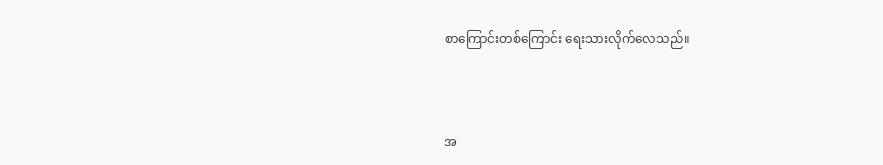စာကြောင်းတစ်ကြောင်း ရေးသားလိုက်လေသည်။



အ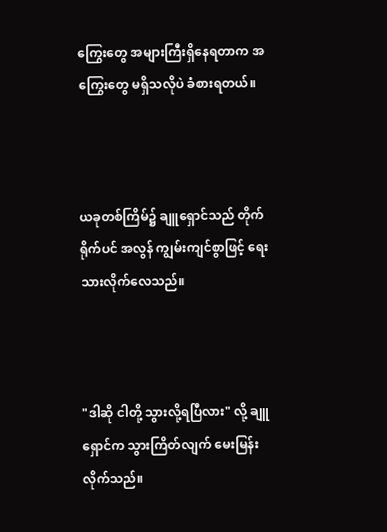ကြွေးတွေ အများကြီးရှိနေရတာက အကြွေးတွေ မရှိသလိုပဲ ခံစားရတယ်။



ယခုတစ်ကြိမ်၌ ချူရှောင်သည် တိုက်ရိုက်ပင် အလွန် ကျွမ်းကျင်စွာဖြင့် ရေးသားလိုက်လေသည်။



"ဒါဆို ငါတို့ သွားလို့ရပြီလား" လို့ ချူရှောင်က သွားကြိတ်လျက် မေးမြန်းလိုက်သည်။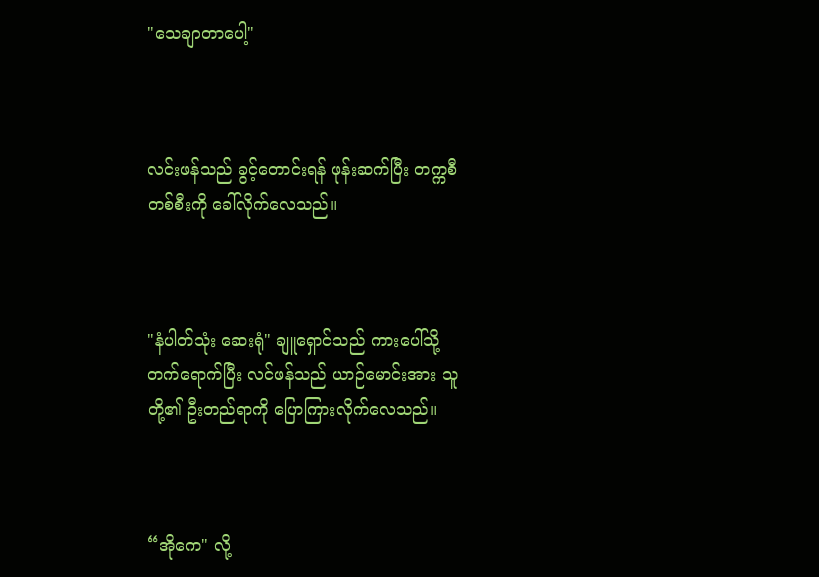"သေချာတာပေါ့"



လင်းဖန်သည် ခွင့်တောင်းရန် ဖုန်းဆက်ပြီး တက္ကစီတစ်စီးကို ခေါ်လိုက်လေသည်။



"နံပါတ်သုံး ဆေးရုံ" ချူရှောင်သည် ကားပေါ်သို့ တက်ရောက်ပြီး လင်ဖန်သည် ယာဉ်မောင်းအား သူတို့၏ ဦးတည်ရာကို ပြောကြားလိုက်လေသည်။



“အိုကေ" လို့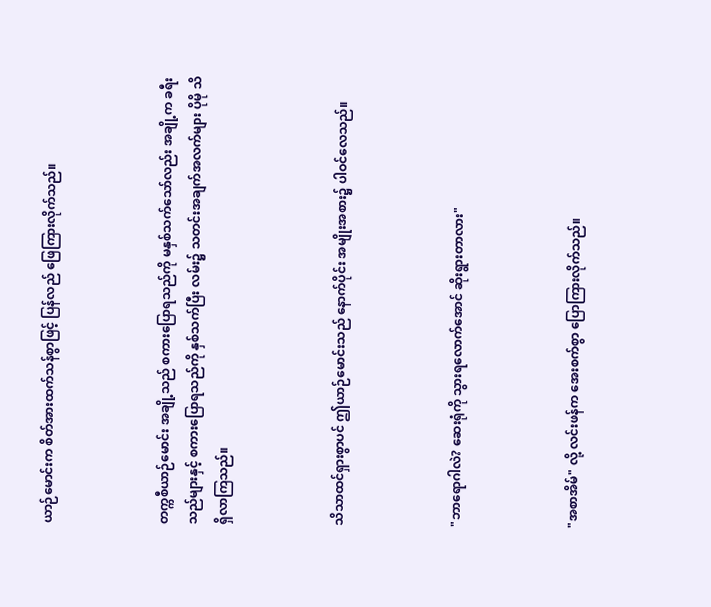ယာဉ်မောင်းက စိတ်အားထက်သန်စွာဖြင့် ပြန်လည် ဖြေကြားလိုက်သည်။



တက္ကစီယာဉ်မောင်း အချို့သည် စကားပြောရသည်ကို မနှစ်သက်သော်လည်း အချို့က ခရီးသည်များနှင့် စကားပြောရသည်ကို နှစ်သက်ပြီး လမ်း၌ သတင်းအချက်အလက်များ ပိုမို သိရှိလာကြသည်။



သိသာထင်ရှားစွာပင် ဤယာဉ်မောင်းသည် နောက်ပိုင်း အမျိုးအစား၌ ပါဝင်လေသည်။



"ဘာရောဂါလဲ? ဆေးရုံကို သွားရလောက်အောင် ဆိုးရွားတာလား"



"အစာအိမ်" လို့ လင်းဖန်က အေးစက်စွာ ပြောကြားလိုက်သည်။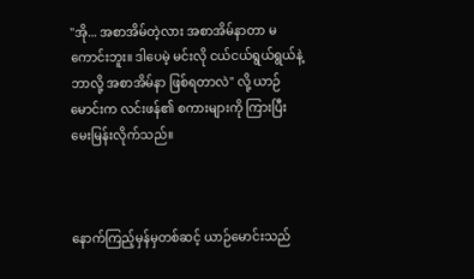"အို... အစာအိမ်တဲ့လား အစာအိမ်နာတာ မကောင်းဘူး။ ဒါပေမဲ့ မင်းလို ငယ်ငယ်ရွယ်ရွယ်နဲ့ ဘာလို့ အစာအိမ်နာ ဖြစ်ရတာလဲ" လို့ ယာဉ်မောင်းက လင်းဖန်၏ စကားများကို ကြားပြီး မေးမြန်းလိုက်သည်။



နောက်ကြည့်မှန်မှတစ်ဆင့် ယာဉ်မောင်းသည်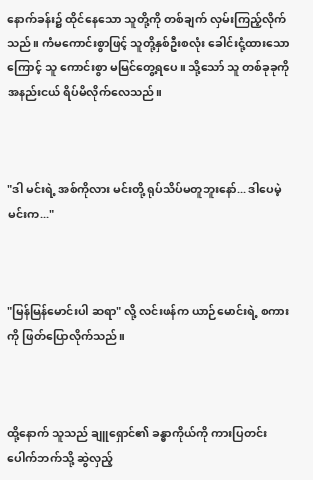နောက်ခန်း၌ ထိုင်နေသော သူတို့ကို တစ်ချက် လှမ်းကြည့်လိုက်သည်။ ကံမကောင်းစွာဖြင့် သူတို့နှစ်ဦးစလုံး ခေါင်းငုံ့ထားသောကြောင့် သူ ကောင်းစွာ မမြင်တွေ့ရပေ။ သို့သော် သူ တစ်ခုခုကို အနည်းငယ် ရိပ်မိလိုက်လေသည်။



"ဒါ မင်းရဲ့ အစ်ကိုလား မင်းတို့ ရုပ်သိပ်မတူဘူးနော်... ဒါပေမဲ့ မင်းက..."



"မြန်မြန်မောင်းပါ ဆရာ" လို့ လင်းဖန်က ယာဉ်မောင်းရဲ့ စကားကို ဖြတ်ပြောလိုက်သည်။



ထို့နောက် သူသည် ချူရှောင်၏ ခန္ဓာကိုယ်ကို ကားပြတင်းပေါက်ဘက်သို့ ဆွဲလှည့်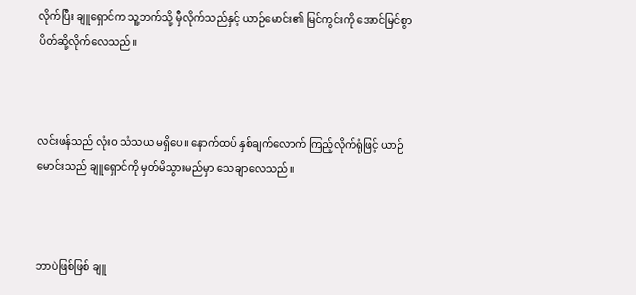လိုက်ပြီး ချူရှောင်က သူ့ဘက်သို့ မှီလိုက်သည်နှင့် ယာဉ်မောင်း၏ မြင်ကွင်းကို အောင်မြင်စွာ ပိတ်ဆို့လိုက်လေသည်။



လင်းဖန်သည် လုံးဝ သံသယ မရှိပေ။ နောက်ထပ် နှစ်ချက်လောက် ကြည့်လိုက်ရုံဖြင့် ယာဉ်မောင်းသည် ချူရှောင်ကို မှတ်မိသွားမည်မှာ သေချာလေသည်။



ဘာပဲဖြစ်ဖြစ် ချူ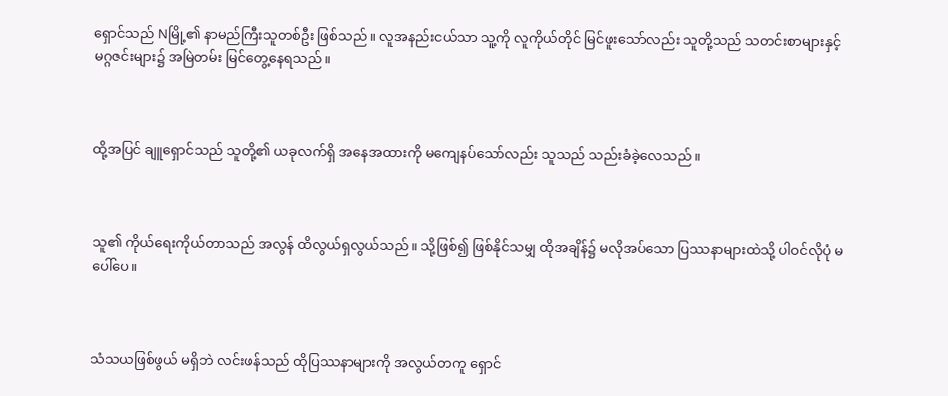ရှောင်သည် Nမြို့၏ နာမည်ကြီးသူတစ်ဦး ဖြစ်သည်။ လူအနည်းငယ်သာ သူ့ကို လူကိုယ်တိုင် မြင်ဖူးသော်လည်း သူတို့သည် သတင်းစာများနှင့် မဂ္ဂဇင်းများ၌ အမြဲတမ်း မြင်တွေ့နေရသည်။



ထို့အပြင် ချူရှောင်သည် သူတို့၏ ယခုလက်ရှိ အနေအထားကို မကျေနပ်သော်လည်း သူသည် သည်းခံခဲ့လေသည်။



သူ၏ ကိုယ်ရေးကိုယ်တာသည် အလွန် ထိလွယ်ရှလွယ်သည်။ သို့ဖြစ်၍ ဖြစ်နိုင်သမျှ ထိုအချိန်၌ မလိုအပ်သော ပြဿနာများထဲသို့ ပါဝင်လိုပုံ မပေါ်ပေ။



သံသယဖြစ်ဖွယ် မရှိဘဲ လင်းဖန်သည် ထိုပြဿနာများကို အလွယ်တကူ ရှောင်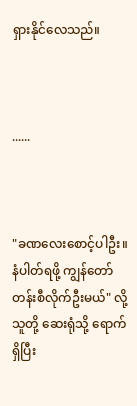ရှားနိုင်လေသည်။



......



"ခဏလေးစောင့်ပါဦး။ နံပါတ်ရဖို့ ကျွန်တော် တန်းစီလိုက်ဦးမယ်" လို့ သူတို့ ဆေးရုံသို့ ရောက်ရှိပြီး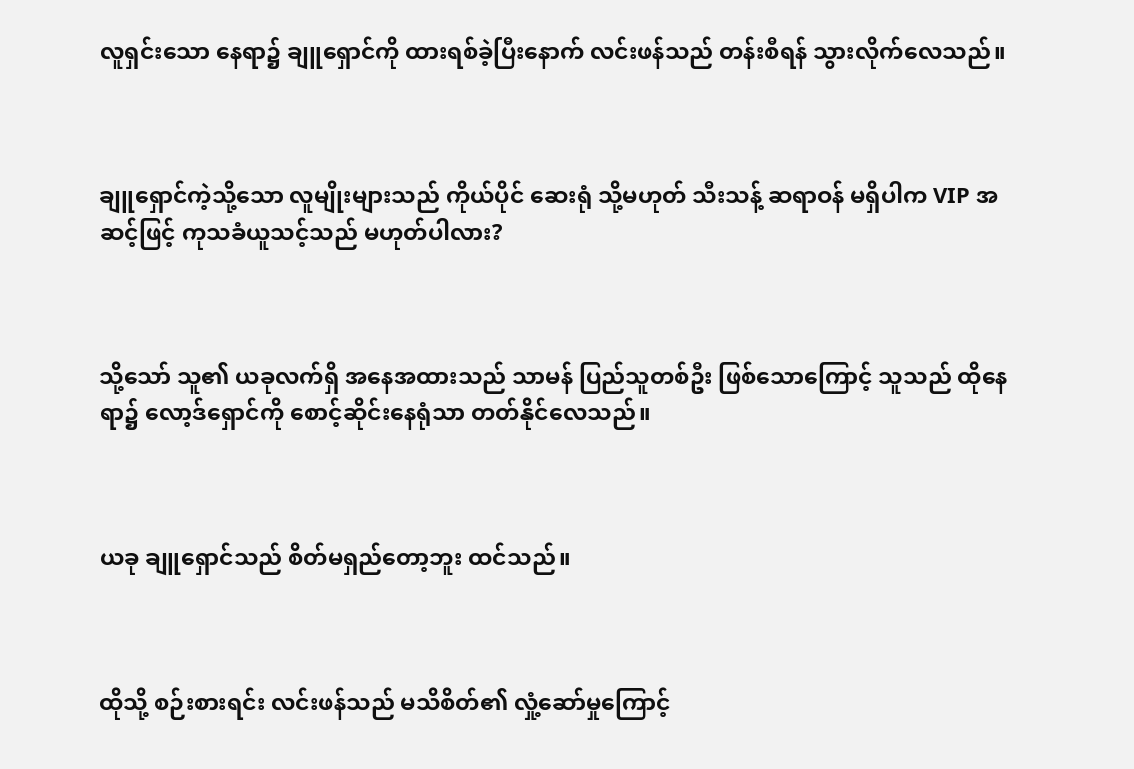လူရှင်းသော နေရာ၌ ချူရှောင်ကို ထားရစ်ခဲ့ပြီးနောက် လင်းဖန်သည် တန်းစီရန် သွားလိုက်လေသည်။



ချူရှောင်ကဲ့သို့သော လူမျိုးများသည် ကိုယ်ပိုင် ဆေးရုံ သို့မဟုတ် သီးသန့် ဆရာဝန် မရှိပါက VIP အဆင့်ဖြင့် ကုသခံယူသင့်သည် မဟုတ်ပါလား?



သို့သော် သူ၏ ယခုလက်ရှိ အနေအထားသည် သာမန် ပြည်သူတစ်ဦး ဖြစ်သောကြောင့် သူသည် ထိုနေရာ၌ လော့ဒ်ရှောင်ကို စောင့်ဆိုင်းနေရုံသာ တတ်နိုင်လေသည်။



ယခု ချူရှောင်သည် စိတ်မရှည်တော့ဘူး ထင်သည်။



ထိုသို့ စဉ်းစားရင်း လင်းဖန်သည် မသိစိတ်၏ လှုံ့ဆော်မှုကြောင့်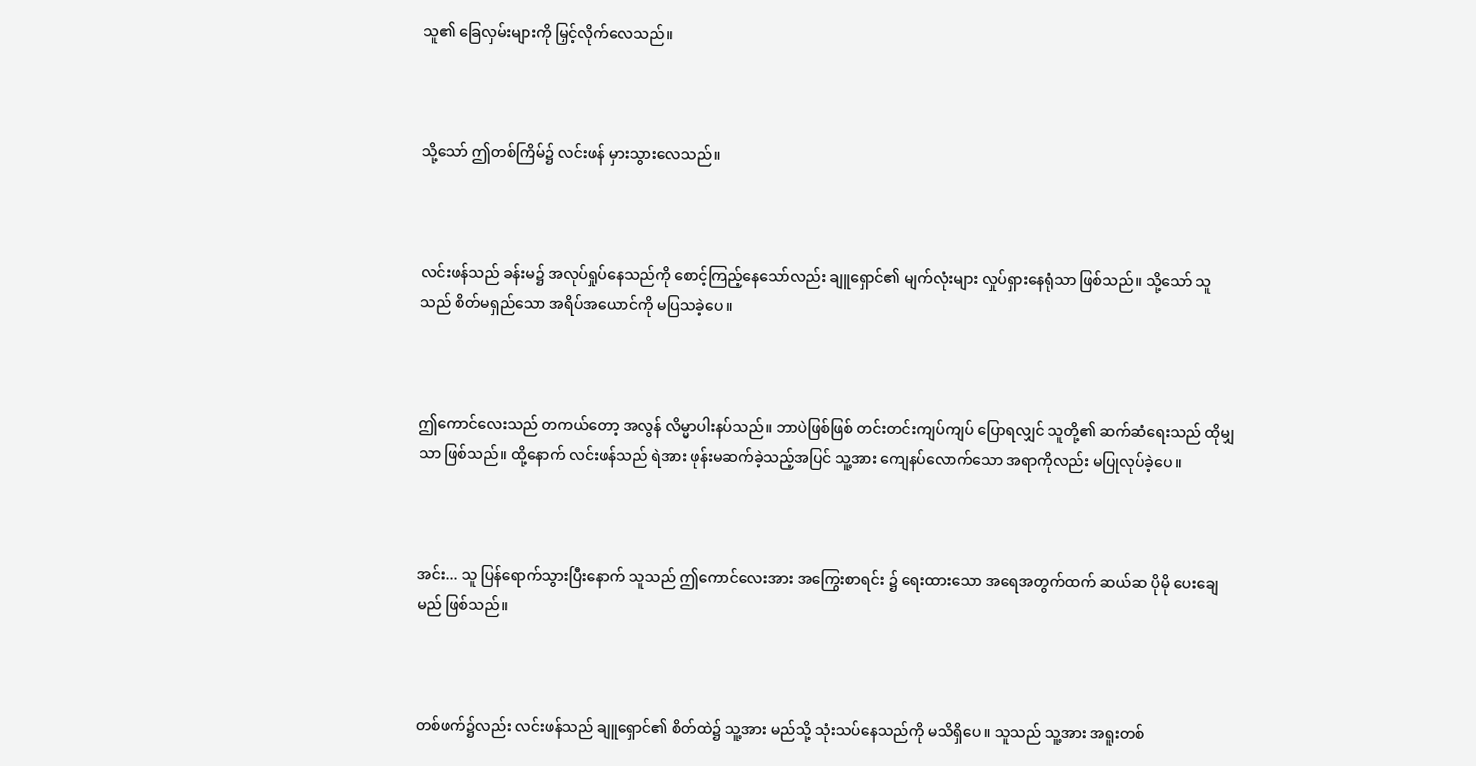သူ၏ ခြေလှမ်းများကို မြှင့်လိုက်လေသည်။



သို့သော် ဤတစ်ကြိမ်၌ လင်းဖန် မှားသွားလေသည်။



လင်းဖန်သည် ခန်းမ၌ အလုပ်ရှုပ်နေသည်ကို စောင့်ကြည့်နေသော်လည်း ချူရှောင်၏ မျက်လုံးများ လှုပ်ရှားနေရုံသာ ဖြစ်သည်။ သို့သော် သူသည် စိတ်မရှည်သော အရိပ်အယောင်ကို မပြသခဲ့ပေ။



ဤကောင်လေးသည် တကယ်တော့ အလွန် လိမ္မာပါးနပ်သည်။ ဘာပဲဖြစ်ဖြစ် တင်းတင်းကျပ်ကျပ် ပြောရလျှင် သူတို့၏ ဆက်ဆံရေးသည် ထိုမျှသာ ဖြစ်သည်။ ထို့နောက် လင်းဖန်သည် ရဲအား ဖုန်းမဆက်ခဲ့သည့်အပြင် သူ့အား ကျေနပ်လောက်သော အရာကိုလည်း မပြုလုပ်ခဲ့ပေ။



အင်း... သူ ပြန်ရောက်သွားပြီးနောက် သူသည် ဤကောင်လေးအား အကြွေးစာရင်း ၌ ရေးထားသော အရေအတွက်ထက် ဆယ်ဆ ပိုမို ပေးချေမည် ဖြစ်သည်။



တစ်ဖက်၌လည်း လင်းဖန်သည် ချူရှောင်၏ စိတ်ထဲ၌ သူ့အား မည်သို့ သုံးသပ်နေသည်ကို မသိရှိပေ။ သူသည် သူ့အား အရူးတစ်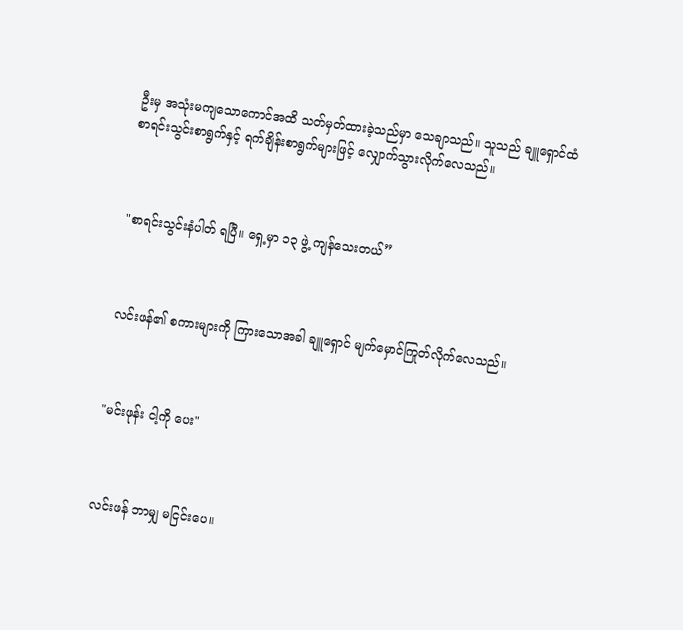ဦးမှ အသုံးမကျသောကောင်အထိ သတ်မှတ်ထားခဲ့သည်မှာ သေချာသည်။ သူသည် ချူရှောင်ထံ စာရင်းသွင်းစာရွက်နှင့် ရက်ချိန်းစာရွက်များဖြင့် လျှောက်သွားလိုက်လေသည်။



"စာရင်းသွင်းနံပါတ် ရပြီ။ ရှေ့မှာ ၁၃ ဖွဲ့ ကျန်သေးတယ်”



လင်းဖန်၏ စကားများကို ကြားသောအခါ ချူရှောင် မျက်မှောင်ကြုတ်လိုက်လေသည်။



"မင်းဖုန်း ငါ့ကို ပေး"



လင်းဖန် ဘာမျှ မငြင်းပေ။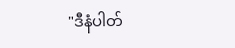"ဒီနံပါတ်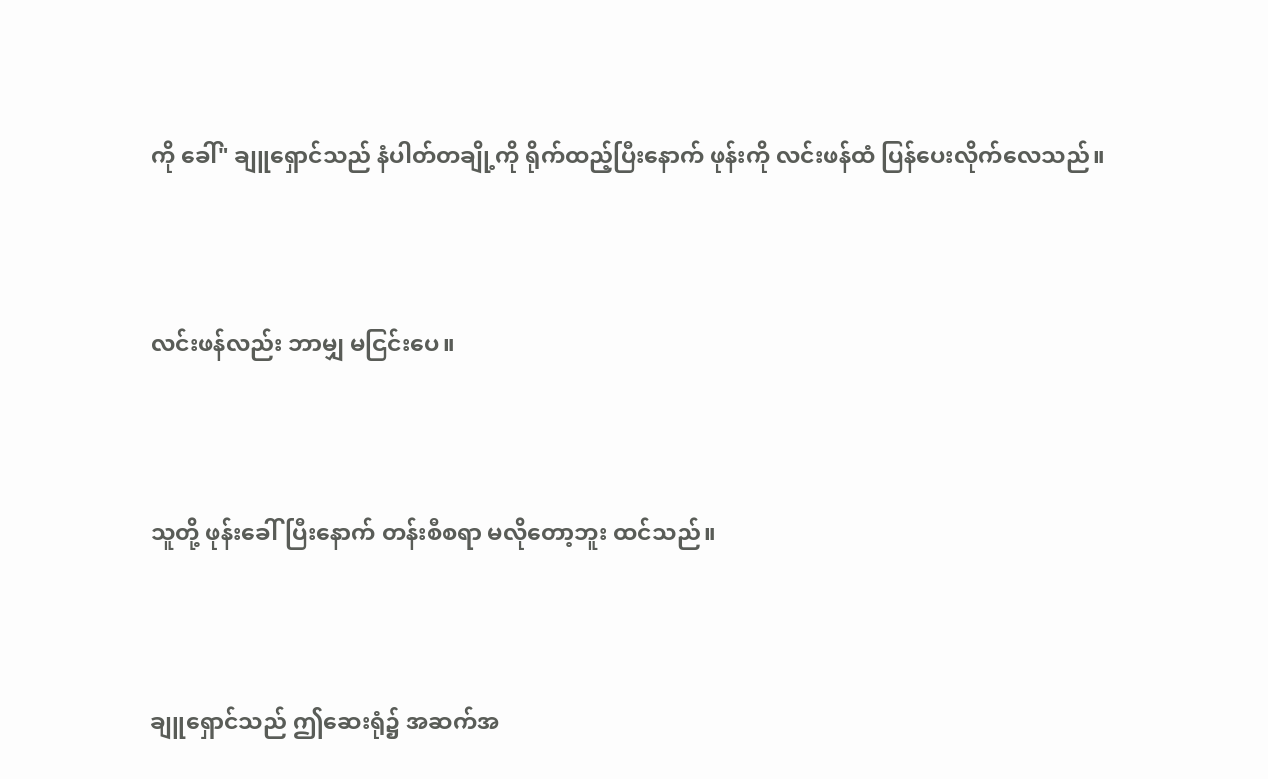ကို ခေါ်" ချူရှောင်သည် နံပါတ်တချို့ကို ရိုက်ထည့်ပြီးနောက် ဖုန်းကို လင်းဖန်ထံ ပြန်ပေးလိုက်လေသည်။



လင်းဖန်လည်း ဘာမျှ မငြင်းပေ။



သူတို့ ဖုန်းခေါ်ပြီးနောက် တန်းစီစရာ မလိုတော့ဘူး ထင်သည်။



ချူရှောင်သည် ဤဆေးရုံ၌ အဆက်အ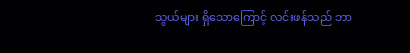သွယ်များ ရှိသောကြောင့် လင်းဖန်သည် ဘာ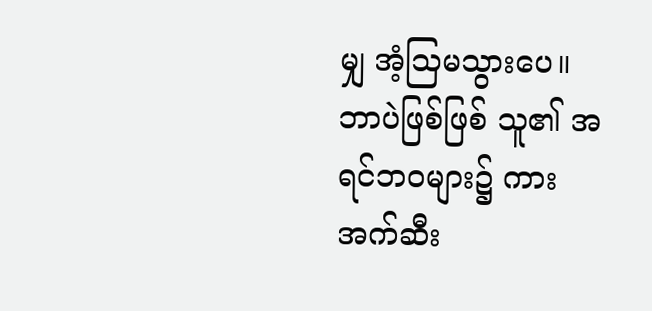မျှ အံ့သြမသွားပေ။ ဘာပဲဖြစ်ဖြစ် သူ၏ အရင်ဘဝများ၌ ကားအက်ဆီး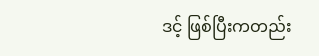ဒင့် ဖြစ်ပြီးကတည်း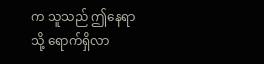က သူသည် ဤနေရာသို့ ရောက်ရှိလာ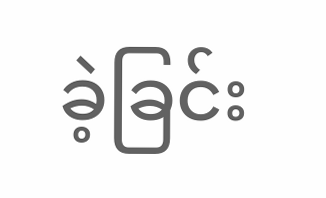ခဲ့ခြင်း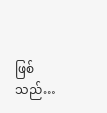ဖြစ်သည်…